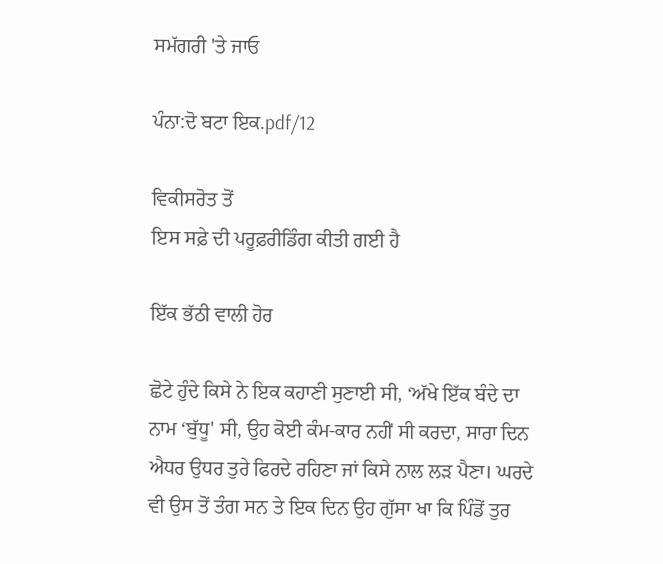ਸਮੱਗਰੀ 'ਤੇ ਜਾਓ

ਪੰਨਾ:ਦੋ ਬਟਾ ਇਕ.pdf/12

ਵਿਕੀਸਰੋਤ ਤੋਂ
ਇਸ ਸਫ਼ੇ ਦੀ ਪਰੂਫ਼ਰੀਡਿੰਗ ਕੀਤੀ ਗਈ ਹੈ

ਇੱਕ ਭੱਠੀ ਵਾਲੀ ਹੋਰ

ਛੋਟੇ ਹੁੰਦੇ ਕਿਸੇ ਨੇ ਇਕ ਕਹਾਣੀ ਸੁਣਾਈ ਸੀ, ‘ਅੱਖੇ ਇੱਕ ਬੰਦੇ ਦਾ ਨਾਮ ‘ਬੁੱਧੂ' ਸੀ, ਉਹ ਕੋਈ ਕੰਮ-ਕਾਰ ਨਹੀਂ ਸੀ ਕਰਦਾ, ਸਾਰਾ ਦਿਨ ਐਧਰ ਉਧਰ ਤੁਰੇ ਫਿਰਦੇ ਰਹਿਣਾ ਜਾਂ ਕਿਸੇ ਨਾਲ ਲੜ ਪੈਣਾ। ਘਰਦੇ ਵੀ ਉਸ ਤੋਂ ਤੰਗ ਸਨ ਤੇ ਇਕ ਦਿਨ ਉਹ ਗੁੱਸਾ ਖਾ ਕਿ ਪਿੰਡੋਂ ਤੁਰ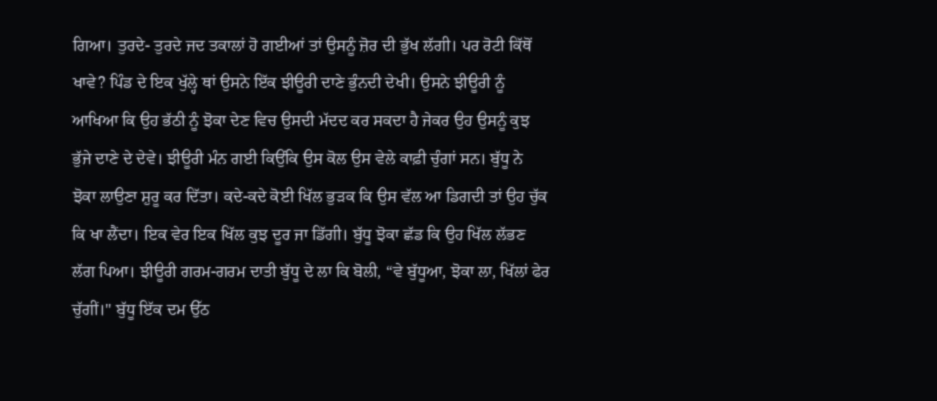ਗਿਆ। ਤੁਰਦੇ- ਤੁਰਦੇ ਜਦ ਤਕਾਲਾਂ ਹੋ ਗਈਆਂ ਤਾਂ ਉਸਨੂੰ ਜ਼ੋਰ ਦੀ ਭੁੱਖ ਲੱਗੀ। ਪਰ ਰੋਟੀ ਕਿੱਥੋਂ ਖਾਵੇ? ਪਿੰਡ ਦੇ ਇਕ ਖੁੱਲ੍ਹੇ ਥਾਂ ਉਸਨੇ ਇੱਕ ਝੀਊਰੀ ਦਾਣੇ ਭੁੰਨਦੀ ਦੇਖੀ। ਉਸਨੇ ਝੀਊਰੀ ਨੂੰ ਆਖਿਆ ਕਿ ਉਹ ਭੱਠੀ ਨੂੰ ਝੋਕਾ ਦੇਣ ਵਿਚ ਉਸਦੀ ਮੱਦਦ ਕਰ ਸਕਦਾ ਹੈ ਜੇਕਰ ਉਹ ਉਸਨੂੰ ਕੁਝ ਭੁੱਜੇ ਦਾਣੇ ਦੇ ਦੇਵੇ। ਝੀਊਰੀ ਮੰਨ ਗਈ ਕਿਉਂਕਿ ਉਸ ਕੋਲ ਉਸ ਵੇਲੇ ਕਾਫ਼ੀ ਚੁੰਗਾਂ ਸਨ। ਬੁੱਧੂ ਨੇ ਝੋਕਾ ਲਾਉਣਾ ਸ਼ੁਰੂ ਕਰ ਦਿੱਤਾ। ਕਦੇ-ਕਦੇ ਕੋਈ ਖਿੱਲ ਭੁੜਕ ਕਿ ਉਸ ਵੱਲ ਆ ਡਿਗਦੀ ਤਾਂ ਉਹ ਚੁੱਕ ਕਿ ਖਾ ਲੈਂਦਾ। ਇਕ ਵੇਰ ਇਕ ਖਿੱਲ ਕੁਝ ਦੂਰ ਜਾ ਡਿੱਗੀ। ਬੁੱਧੂ ਝੋਕਾ ਛੱਡ ਕਿ ਉਹ ਖਿੱਲ ਲੱਭਣ ਲੱਗ ਪਿਆ। ਝੀਊਰੀ ਗਰਮ-ਗਰਮ ਦਾਤੀ ਬੁੱਧੂ ਦੇ ਲਾ ਕਿ ਬੋਲੀ, “ਵੇ ਬੁੱਧੂਆ, ਝੋਕਾ ਲਾ, ਖਿੱਲਾਂ ਫੇਰ ਚੁੱਗੀਂ।" ਬੁੱਧੂ ਇੱਕ ਦਮ ਉੱਠ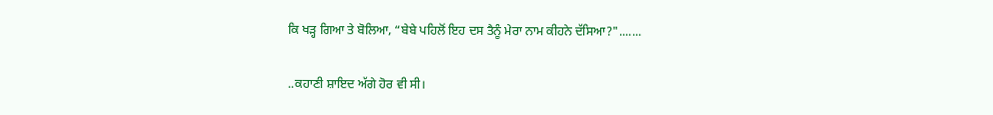ਕਿ ਖੜ੍ਹ ਗਿਆ ਤੇ ਬੋਲਿਆ, “ਬੇਬੇ ਪਹਿਲੋਂ ਇਹ ਦਸ ਤੈਨੂੰ ਮੇਰਾ ਨਾਮ ਕੀਹਨੇ ਦੱਸਿਆ?".......

..ਕਹਾਣੀ ਸ਼ਾਇਦ ਅੱਗੇ ਹੋਰ ਵੀ ਸੀ।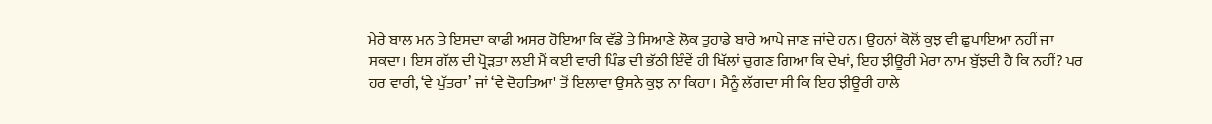ਮੇਰੇ ਬਾਲ ਮਨ ਤੇ ਇਸਦਾ ਕਾਫੀ ਅਸਰ ਹੋਇਆ ਕਿ ਵੱਡੇ ਤੇ ਸਿਆਣੇ ਲੋਕ ਤੁਹਾਡੇ ਬਾਰੇ ਆਪੇ ਜਾਣ ਜਾਂਦੇ ਹਨ। ਉਹਨਾਂ ਕੋਲੋਂ ਕੁਝ ਵੀ ਛੁਪਾਇਆ ਨਹੀਂ ਜਾ ਸਕਦਾ। ਇਸ ਗੱਲ ਦੀ ਪ੍ਰੋੜਤਾ ਲਈ ਮੈਂ ਕਈ ਵਾਰੀ ਪਿੰਡ ਦੀ ਭੱਠੀ ਇੰਵੇਂ ਹੀ ਖਿੱਲਾਂ ਚੁਗਣ ਗਿਆ ਕਿ ਦੇਖਾਂ, ਇਹ ਝੀਊਰੀ ਮੇਰਾ ਨਾਮ ਬੁੱਝਦੀ ਹੈ ਕਿ ਨਹੀਂ? ਪਰ ਹਰ ਵਾਰੀ, ‘ਵੇ ਪੁੱਤਰਾ’ ਜਾਂ ‘ਵੇ ਦੋਹਤਿਆ' ਤੋਂ ਇਲਾਵਾ ਉਸਨੇ ਕੁਝ ਨਾ ਕਿਹਾ। ਮੈਨੂੰ ਲੱਗਦਾ ਸੀ ਕਿ ਇਹ ਝੀਊਰੀ ਹਾਲੇ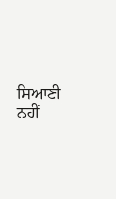ਸਿਆਣੀ ਨਹੀਂ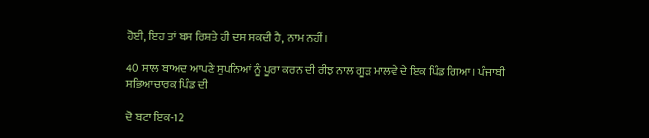ਹੋਈ, ਇਹ ਤਾਂ ਬਸ ਰਿਸ਼ਤੇ ਹੀ ਦਸ ਸਕਦੀ ਹੈ, ਨਾਮ ਨਹੀਂ।

40 ਸਾਲ ਬਾਅਦ ਆਪਣੇ ਸੁਪਨਿਆਂ ਨੂੰ ਪੂਰਾ ਕਰਨ ਦੀ ਰੀਝ ਨਾਲ ਗੂੜ ਮਾਲਵੇ ਦੇ ਇਕ ਪਿੰਡ ਗਿਆ। ਪੰਜਾਬੀ ਸਭਿਆਚਾਰਕ ਪਿੰਡ ਦੀ

ਦੋ ਬਟਾ ਇਕ-12